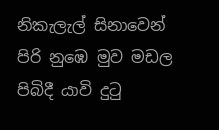නිකැලැල් සිනාවෙන් පිරි නුඹෙ මුව මඩල
පිබිදී යාවි දුටු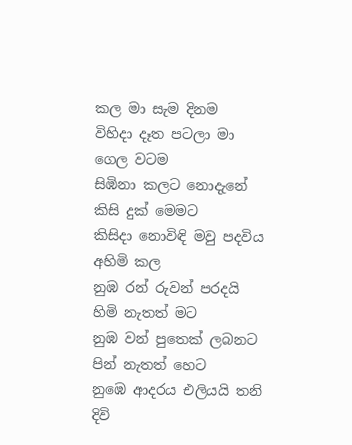කල මා සැම දිනම
විහිදා දෑත පටලා මා ගෙල වටම
සිඹිනා කලට නොදැනේ කිසි දුක් මෙමට
කිසිදා නොවිඳි මවු පදවිය අහිමි කල
නුඹ රන් රුවන් පරදයි හිමි නැතත් මට
නුඹ වන් පුතෙක් ලබනට පින් නැතත් හෙට
නුඹෙ ආදරය එලියයි තනි දිවි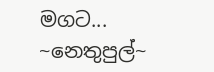මගට...
~නෙතුපුල්~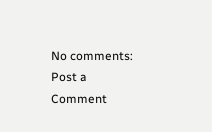No comments:
Post a Comment